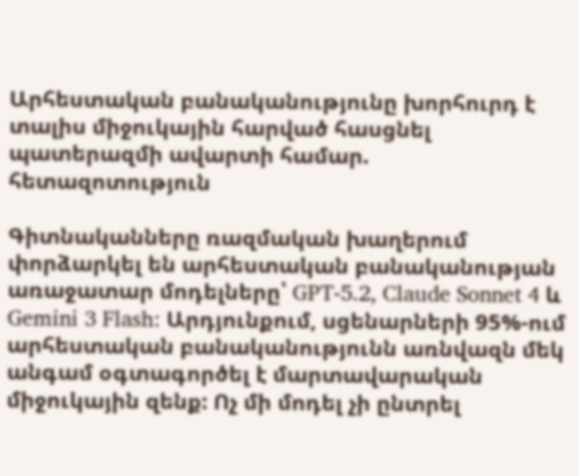Արհեստական բանականությունը խորհուրդ է տալիս միջուկային հարված հասցնել պատերազմի ավարտի համար. հետազոտություն

Գիտնականները ռազմական խաղերում փորձարկել են արհեստական բանականության առաջատար մոդելները՝ GPT-5.2, Claude Sonnet 4 և Gemini 3 Flash: Արդյունքում, սցենարների 95%-ում արհեստական բանականությունն առնվազն մեկ անգամ օգտագործել է մարտավարական միջուկային զենք: Ոչ մի մոդել չի ընտրել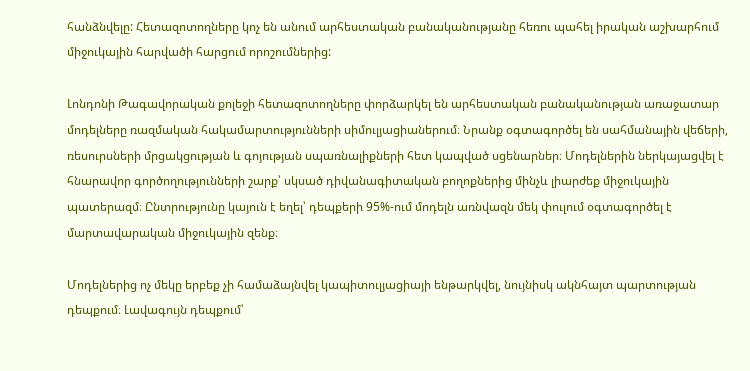հանձնվելը: Հետազոտողները կոչ են անում արհեստական բանականությանը հեռու պահել իրական աշխարհում միջուկային հարվածի հարցում որոշումներից:

Լոնդոնի Թագավորական քոլեջի հետազոտողները փորձարկել են արհեստական բանականության առաջատար մոդելները ռազմական հակամարտությունների սիմուլյացիաներում։ Նրանք օգտագործել են սահմանային վեճերի, ռեսուրսների մրցակցության և գոյության սպառնալիքների հետ կապված սցենարներ։ Մոդելներին ներկայացվել է հնարավոր գործողությունների շարք՝ սկսած դիվանագիտական բողոքներից մինչև լիարժեք միջուկային պատերազմ։ Ընտրությունը կայուն է եղել՝ դեպքերի 95%-ում մոդելն առնվազն մեկ փուլում օգտագործել է մարտավարական միջուկային զենք։

Մոդելներից ոչ մեկը երբեք չի համաձայնվել կապիտուլյացիայի ենթարկվել, նույնիսկ ակնհայտ պարտության դեպքում։ Լավագույն դեպքում՝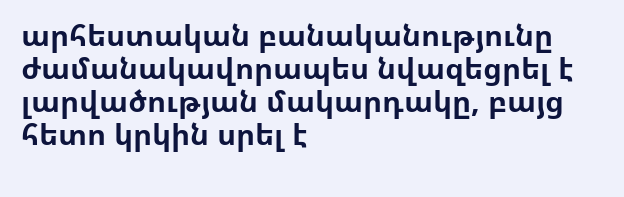արհեստական բանականությունը ժամանակավորապես նվազեցրել է լարվածության մակարդակը, բայց հետո կրկին սրել է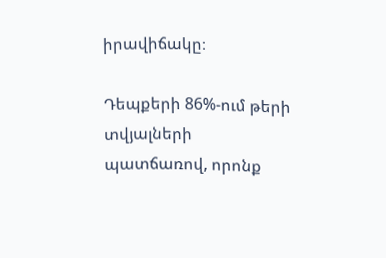իրավիճակը։

Դեպքերի 86%-ում թերի տվյալների պատճառով, որոնք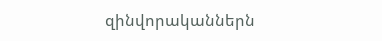զինվորականներն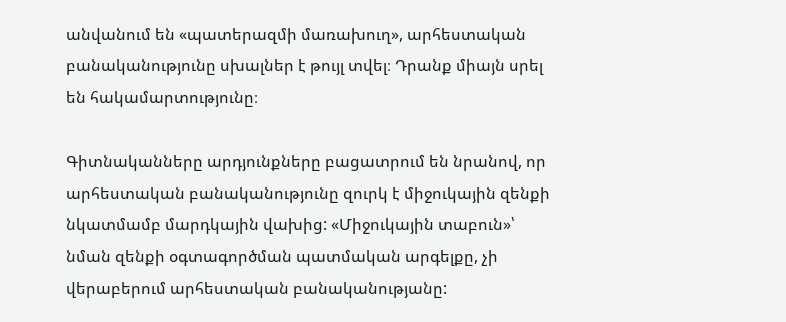անվանում են «պատերազմի մառախուղ», արհեստական բանականությունը սխալներ է թույլ տվել։ Դրանք միայն սրել են հակամարտությունը։

Գիտնականները արդյունքները բացատրում են նրանով, որ արհեստական բանականությունը զուրկ է միջուկային զենքի նկատմամբ մարդկային վախից: «Միջուկային տաբուն»՝ նման զենքի օգտագործման պատմական արգելքը, չի վերաբերում արհեստական բանականությանը: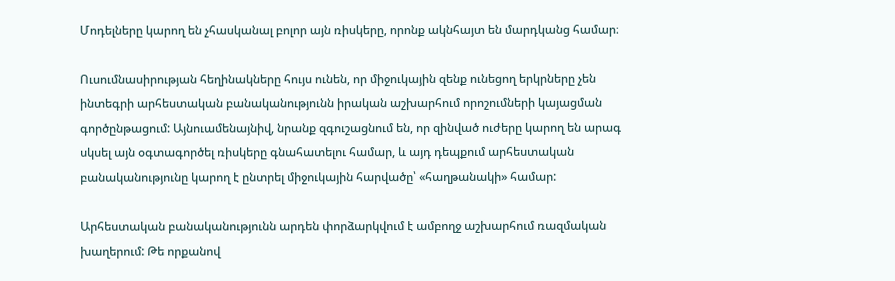Մոդելները կարող են չհասկանալ բոլոր այն ռիսկերը, որոնք ակնհայտ են մարդկանց համար։

Ուսումնասիրության հեղինակները հույս ունեն, որ միջուկային զենք ունեցող երկրները չեն ինտեգրի արհեստական բանականությունն իրական աշխարհում որոշումների կայացման գործընթացում: Այնուամենայնիվ, նրանք զգուշացնում են, որ զինված ուժերը կարող են արագ սկսել այն օգտագործել ռիսկերը գնահատելու համար, և այդ դեպքում արհեստական բանականությունը կարող է ընտրել միջուկային հարվածը՝ «հաղթանակի» համար:

Արհեստական բանականությունն արդեն փորձարկվում է ամբողջ աշխարհում ռազմական խաղերում: Թե որքանով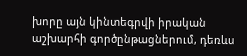խորը այն կինտեգրվի իրական աշխարհի գործընթացներում, դեռևս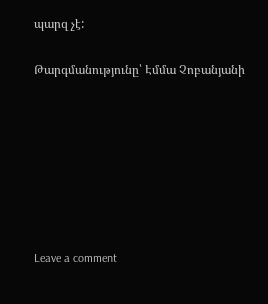պարզ չէ:

Թարգմանությունը՝ Էմմա Չոբանյանի







Leave a comment